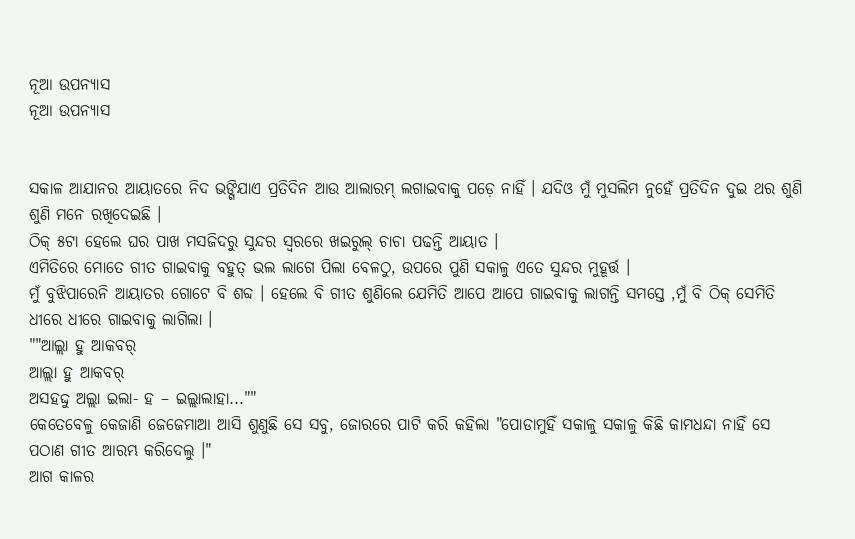ନୂଆ ଉପନ୍ୟାସ
ନୂଆ ଉପନ୍ୟାସ


ସକାଳ ଆଯାନର ଆୟାତରେ ନିଦ ଭଙ୍ଗିଯାଏ ପ୍ରତିଦିନ ଆଉ ଆଲାରମ୍ ଲଗାଇବାକୁ ପଡ଼େ ନାହିଁ । ଯଦିଓ ମୁଁ ମୁସଲିମ ନୁହେଁ ପ୍ରତିଦିନ ଦୁଇ ଥର ଶୁଣି ଶୁଣି ମନେ ରଖିଦେଇଛି ।
ଠିକ୍ ୫ଟା ହେଲେ ଘର ପାଖ ମସଜିଦରୁ ସୁନ୍ଦର ସ୍ଵରରେ ଖଇରୁଲ୍ ଚାଚା ପଢନ୍ତି ଆୟାତ ।
ଏମିତିରେ ମୋତେ ଗୀତ ଗାଇବାକୁ ବହୁତ୍ ଭଲ ଲାଗେ ପିଲା ବେଳଠୁ, ଉପରେ ପୁଣି ସକାଳୁ ଏତେ ସୁନ୍ଦର ମୁହୂର୍ତ୍ତ ।
ମୁଁ ବୁଝିପାରେନି ଆୟାତର ଗୋଟେ ବି ଶବ୍ଦ । ହେଲେ ବି ଗୀତ ଶୁଣିଲେ ଯେମିତି ଆପେ ଆପେ ଗାଇବାକୁ ଲାଗନ୍ତି ସମସ୍ତେ ,ମୁଁ ବି ଠିକ୍ ସେମିତି ଧୀରେ ଧୀରେ ଗାଇବାକୁ ଲାଗିଲା ।
""ଆଲ୍ଲା ହୁ ଆକବର୍
ଆଲ୍ଲା ହୁ ଆକବର୍
ଅସହଦ୍ଦୁ ଅଲ୍ଲା ଇଲା- ହ – ଇଲ୍ଲାଲାହା...""
କେତେବେଳୁ କେଜାଣି ଜେଜେମାଆ ଆସି ଶୁଣୁଛି ସେ ସବୁ, ଜୋରରେ ପାଟି କରି କହିଲା "ପୋଡାମୁହିଁ ସକାଳୁ ସକାଳୁ କିଛି କାମଧନ୍ଦା ନାହିଁ ସେ ପଠାଣ ଗୀତ ଆରମ୍ଭ କରିଦେଲୁ ।"
ଆଗ କାଳର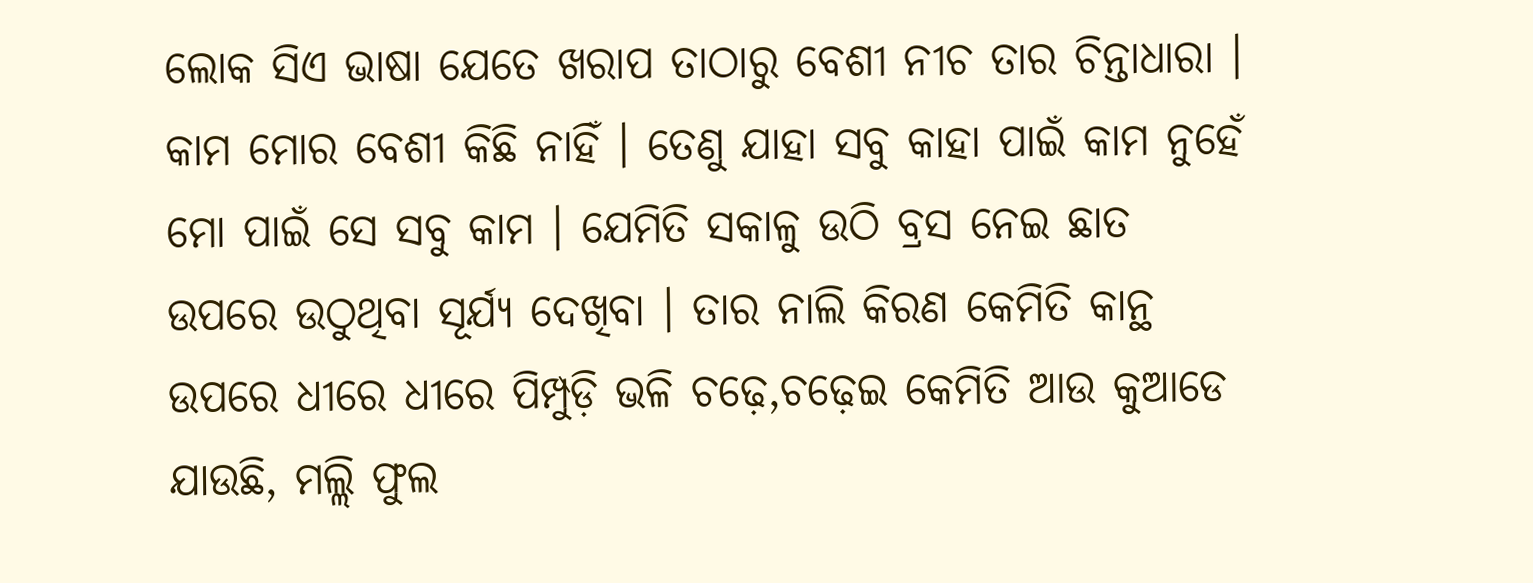ଲୋକ ସିଏ ଭାଷା ଯେତେ ଖରାପ ତାଠାରୁ ବେଶୀ ନୀଚ ତାର ଚିନ୍ତାଧାରା ।
କାମ ମୋର ବେଶୀ କିଛି ନାହିଁ । ତେଣୁ ଯାହା ସବୁ କାହା ପାଇଁ କାମ ନୁହେଁ ମୋ ପାଇଁ ସେ ସବୁ କାମ । ଯେମିତି ସକାଳୁ ଉଠି ବ୍ରସ ନେଇ ଛାତ ଉପରେ ଉଠୁଥିବା ସୂର୍ଯ୍ୟ ଦେଖିବା । ତାର ନାଲି କିରଣ କେମିତି କାନ୍ଥ ଉପରେ ଧୀରେ ଧୀରେ ପିମ୍ପୁଡ଼ି ଭଳି ଚଢ଼େ,ଚଢ଼େଇ କେମିତି ଆଉ କୁଆଡେ ଯାଉଛି, ମଲ୍ଲି ଫୁଲ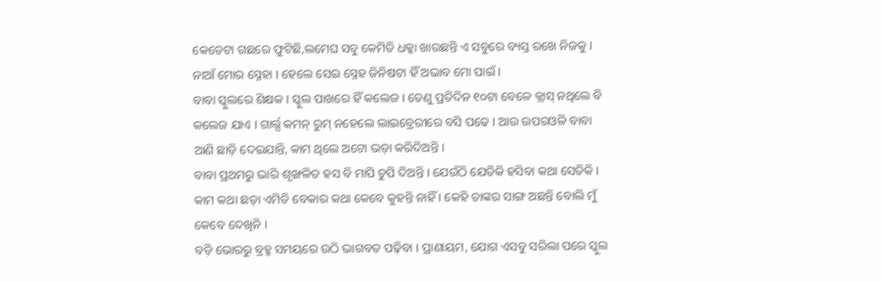କେତେଟା ଗଛରେ ଫୁଟିଛି,ଲମେଘ ସବୁ କେମିତି ଧକ୍କା ଖାଉଛନ୍ତି ଏ ସବୁରେ ବ୍ୟସ୍ତ ରଖେ ନିଜକୁ ।
ନାଆଁ ମୋର ସ୍ନେହା । ହେଲେ ସେଇ ସ୍ନେହ ଜିନିଷଟା ହିଁ ଅଭାବ ମୋ ପାଇଁ ।
ବାବା ସ୍କୁଲରେ ଶିକ୍ଷକ । ସ୍କୁଲ ପାଖରେ ହିଁ କଲେଜ । ତେଣୁ ପ୍ରତିଦିନ ୧୦ଟା ବେଳେ କ୍ଲାସ୍ ନଥିଲେ ବି କଲେଜ ଯାଏ । ଗାର୍ଲ୍ସ କମନ୍ ରୁମ୍ ନହେଲେ ଲାଇବ୍ରେରୀରେ ବସି ପଢେ । ଆଉ ଉପରଓଳି ବାବା ଆଣି ଛାଡ଼ି ଦେଇଯାନ୍ତି, କାମ ଥିଲେ ଅଟୋ ଭଡ଼ା କରିଦିଅନ୍ତି ।
ବାବା ପ୍ରଥମରୁ ଭାରି ଶୃଙ୍ଖଳିତ ହସ ବି ମାପି ଚୁପି ଦିଅନ୍ତି । ଯେଉଁଠି ଯେତିକି ହସିବା କଥା ସେତିକି । କାମ କଥା ଛଡ଼ା ଏମିତି ବେକାର କଥା କେବେ କୁହନ୍ତି ନାହିଁ । କେହି ତାଙ୍କର ସାଙ୍ଗ ଅଛନ୍ତି ବୋଲି ମୁଁ କେବେ ଦେଖିନି ।
ବଡ଼ି ଭୋରରୁ ବ୍ରହ୍ମ ସମୟରେ ଉଠି ଭାଗବତ ପଢ଼ିବା । ପ୍ରାଣାୟମ, ଯୋଗ ଏସବୁ ସରିଲା ପରେ ସ୍କୁଲ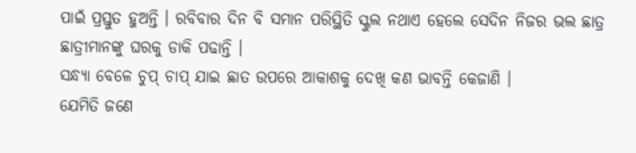ପାଇଁ ପ୍ରସ୍ତୁତ ହୁଅନ୍ତି । ରବିବାର ଦିନ ବି ସମାନ ପରିସ୍ଥିତି ସ୍କୁଲ ନଥାଏ ହେଲେ ସେଦିନ ନିଜର ଭଲ ଛାତ୍ର ଛାତ୍ରୀମାନଙ୍କୁ ଘରକୁ ଡାକି ପଢାନ୍ତି ।
ସନ୍ଧ୍ୟା ବେଳେ ଚୁପ୍ ଚାପ୍ ଯାଇ ଛାତ ଉପରେ ଆକାଶକୁ ଦେଖି କଣ ଭାବନ୍ତି କେଜାଣି ।
ଯେମିତି ଜଣେ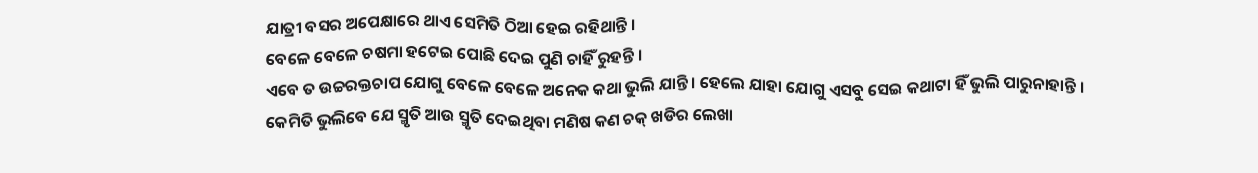ଯାତ୍ରୀ ବସର ଅପେକ୍ଷାରେ ଥାଏ ସେମିତି ଠିଆ ହେଇ ରହିଥାନ୍ତି ।
ବେଳେ ବେଳେ ଚଷମା ହଟେଇ ପୋଛି ଦେଇ ପୁଣି ଚାହିଁ ରୁହନ୍ତି ।
ଏବେ ତ ଉଚ୍ଚରକ୍ତଚାପ ଯୋଗୁ ବେଳେ ବେଳେ ଅନେକ କଥା ଭୁଲି ଯାନ୍ତି । ହେଲେ ଯାହା ଯୋଗୁ ଏସବୁ ସେଇ କଥାଟା ହିଁ ଭୁଲି ପାରୁନାହାନ୍ତି ।
କେମିତି ଭୁଲିବେ ଯେ ସ୍ମୃତି ଆଉ ସ୍ମୃତି ଦେଇଥିବା ମଣିଷ କଣ ଚକ୍ ଖଡିର ଲେଖା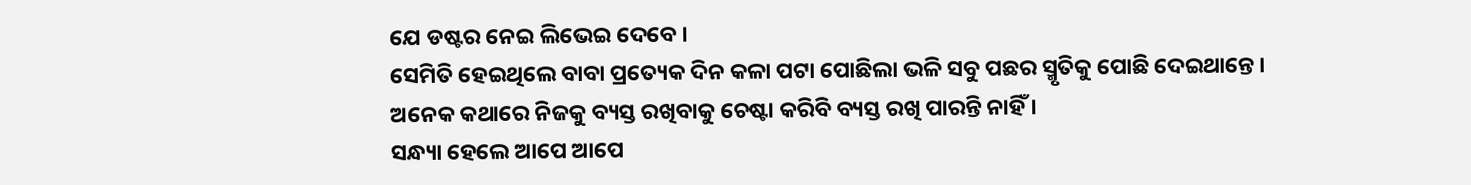ଯେ ଡଷ୍ଟର ନେଇ ଲିଭେଇ ଦେବେ ।
ସେମିତି ହେଇଥିଲେ ବାବା ପ୍ରତ୍ୟେକ ଦିନ କଳା ପଟା ପୋଛିଲା ଭଳି ସବୁ ପଛର ସ୍ମୃତିକୁ ପୋଛି ଦେଇଥାନ୍ତେ ।
ଅନେକ କଥାରେ ନିଜକୁ ବ୍ୟସ୍ତ ରଖିବାକୁ ଚେଷ୍ଟା କରିବି ବ୍ୟସ୍ତ ରଖି ପାରନ୍ତି ନାହିଁ ।
ସନ୍ଧ୍ୟା ହେଲେ ଆପେ ଆପେ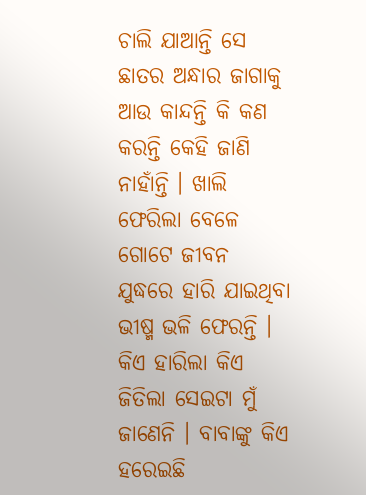ଚାଲି ଯାଆନ୍ତି ସେ ଛାତର ଅନ୍ଧାର ଜାଗାକୁ ଆଉ କାନ୍ଦନ୍ତି କି କଣ କରନ୍ତି କେହି ଜାଣି ନାହାଁନ୍ତି । ଖାଲି ଫେରିଲା ବେଳେ ଗୋଟେ ଜୀବନ ଯୁଦ୍ଧରେ ହାରି ଯାଇଥିବା ଭୀଷ୍ମ ଭଳି ଫେରନ୍ତି ।
କିଏ ହାରିଲା କିଏ ଜିତିଲା ସେଇଟା ମୁଁ ଜାଣେନି । ବାବାଙ୍କୁ କିଏ ହରେଇଛି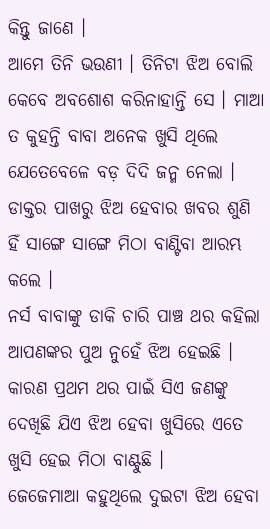କିନ୍ତୁ ଜାଣେ ।
ଆମେ ତିନି ଭଉଣୀ । ତିନିଟା ଝିଅ ବୋଲି କେବେ ଅବଶୋଶ କରିନାହାନ୍ତି ସେ । ମାଆ ତ କୁହନ୍ତି ବାବା ଅନେକ ଖୁସି ଥିଲେ ଯେତେବେଳେ ବଡ଼ ଦିଦି ଜନ୍ମ ନେଲା ।
ଡାକ୍ତର ପାଖରୁ ଝିଅ ହେବାର ଖବର ଶୁଣି ହିଁ ସାଙ୍ଗେ ସାଙ୍ଗେ ମିଠା ବାଣ୍ଟିବା ଆରମ୍ଭ କଲେ ।
ନର୍ସ ବାବାଙ୍କୁ ଡାକି ଚାରି ପାଞ୍ଚ ଥର କହିଲା ଆପଣଙ୍କର ପୁଅ ନୁହେଁ ଝିଅ ହେଇଛି ।
କାରଣ ପ୍ରଥମ ଥର ପାଇଁ ସିଏ ଜଣଙ୍କୁ ଦେଖିଛି ଯିଏ ଝିଅ ହେବା ଖୁସିରେ ଏତେ ଖୁସି ହେଇ ମିଠା ବାଣ୍ଟୁଛି ।
ଜେଜେମାଆ କହୁଥିଲେ ଦୁଇଟା ଝିଅ ହେବା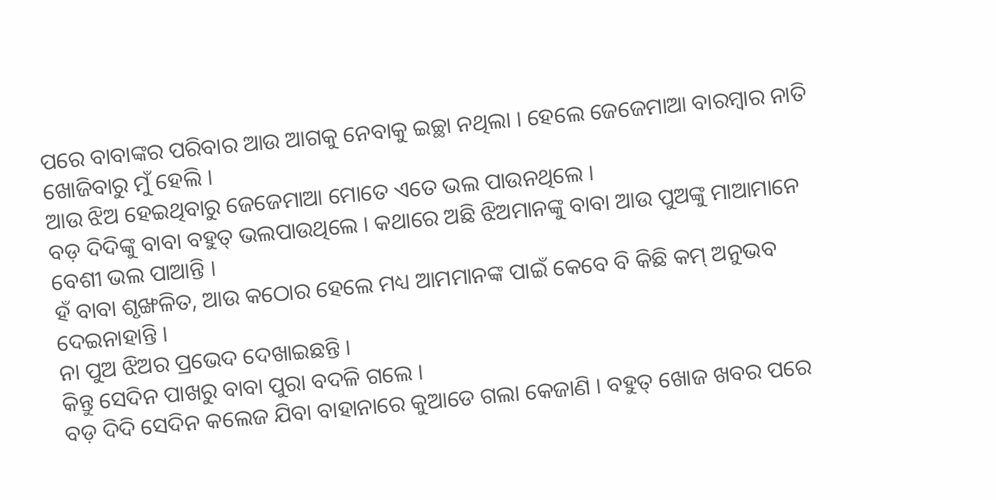ପରେ ବାବାଙ୍କର ପରିବାର ଆଉ ଆଗକୁ ନେବାକୁ ଇଚ୍ଛା ନଥିଲା । ହେଲେ ଜେଜେମାଆ ବାରମ୍ବାର ନାତି ଖୋଜିବାରୁ ମୁଁ ହେଲି ।
ଆଉ ଝିଅ ହେଇଥିବାରୁ ଜେଜେମାଆ ମୋତେ ଏତେ ଭଲ ପାଉନଥିଲେ ।
ବଡ଼ ଦିଦିଙ୍କୁ ବାବା ବହୁତ୍ ଭଲପାଉଥିଲେ । କଥାରେ ଅଛି ଝିଅମାନଙ୍କୁ ବାବା ଆଉ ପୁଅଙ୍କୁ ମାଆମାନେ ବେଶୀ ଭଲ ପାଆନ୍ତି ।
ହଁ ବାବା ଶୃଙ୍ଖଳିତ, ଆଉ କଠୋର ହେଲେ ମଧ୍ୟ ଆମମାନଙ୍କ ପାଇଁ କେବେ ବି କିଛି କମ୍ ଅନୁଭବ ଦେଇନାହାନ୍ତି ।
ନା ପୁଅ ଝିଅର ପ୍ରଭେଦ ଦେଖାଇଛନ୍ତି ।
କିନ୍ତୁ ସେଦିନ ପାଖରୁ ବାବା ପୁରା ବଦଳି ଗଲେ ।
ବଡ଼ ଦିଦି ସେଦିନ କଲେଜ ଯିବା ବାହାନାରେ କୁଆଡେ ଗଲା କେଜାଣି । ବହୁତ୍ ଖୋଜ ଖବର ପରେ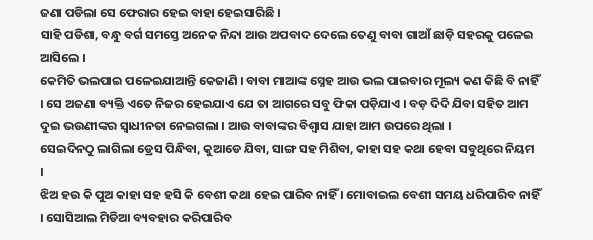ଜଣା ପଡିଲା ସେ ଫେରାର ହେଇ ବାହା ହେଇସାରିଛି ।
ସାହି ପଡିଶା, ବନ୍ଧୁ ବର୍ଗ ସମସ୍ତେ ଅନେକ ନିନ୍ଦା ଆଉ ଅପବାଦ ଦେଲେ ତେଣୁ ବାବା ଗାଆଁ ଛାଡ଼ି ସହରକୁ ପଳେଇ ଆସିଲେ ।
କେମିତି ଭଲପାଇ ପଳେଇଯାଆନ୍ତି କେଜାଣି । ବାବା ମାଆଙ୍କ ସ୍ନେହ ଆଉ ଭଲ ପାଇବାର ମୂଲ୍ୟ କଣ କିଛି ବି ନାହିଁ । ସେ ଅଜଣା ବ୍ୟକ୍ତି ଏତେ ନିଜର ହେଇଯାଏ ଯେ ତା ଆଗରେ ସବୁ ଫିକା ପଡ଼ିଯାଏ । ବଡ଼ ଦିଦି ଯିବା ସହିତ ଆମ ଦୁଇ ଭଉଣୀଙ୍କର ସ୍ଵାଧୀନତା ନେଇଗଲା । ଆଉ ବାବାଙ୍କର ବିଶ୍ୱାସ ଯାହା ଆମ ଉପରେ ଥିଲା ।
ସେଇଦିନଠୁ ଲାଗିଲା ଡ୍ରେସ ପିନ୍ଧିବା, କୁଆଡେ ଯିବା, ସାଙ୍ଗ ସହ ମିଶିବା, କାହା ସହ କଥା ହେବା ସବୁଥିରେ ନିୟମ ।
ଝିଅ ହଉ କି ପୁଅ କାହା ସହ ହସି କି ବେଶୀ କଥା ହେଇ ପାରିବ ନାହିଁ । ମୋବାଇଲ ବେଶୀ ସମୟ ଧରିପାରିବ ନାହିଁ । ସୋସିଆଲ ମିଡିଆ ବ୍ୟବହାର କରିପାରିବ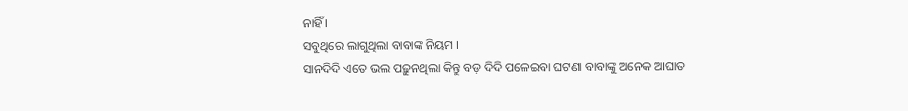ନାହିଁ ।
ସବୁଥିରେ ଲାଗୁଥିଲା ବାବାଙ୍କ ନିୟମ ।
ସାନଦିଦି ଏତେ ଭଲ ପଢ଼ୁନଥିଲା କିନ୍ତୁ ବଡ଼ ଦିଦି ପଳେଇବା ଘଟଣା ବାବାଙ୍କୁ ଅନେକ ଆଘାତ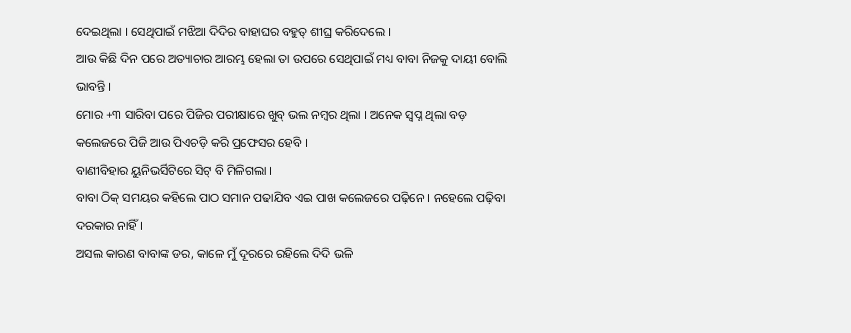ଦେଇଥିଲା । ସେଥିପାଇଁ ମଝିଆ ଦିଦିର ବାହାଘର ବହୁତ୍ ଶୀଘ୍ର କରିଦେଲେ ।
ଆଉ କିଛି ଦିନ ପରେ ଅତ୍ୟାଚାର ଆରମ୍ଭ ହେଲା ତା ଉପରେ ସେଥିପାଇଁ ମଧ୍ୟ ବାବା ନିଜକୁ ଦାୟୀ ବୋଲି ଭାବନ୍ତି ।
ମୋର +୩ ସାରିବା ପରେ ପିଜିର ପରୀକ୍ଷାରେ ଖୁବ୍ ଭଲ ନମ୍ବର ଥିଲା । ଅନେକ ସ୍ୱପ୍ନ ଥିଲା ବଡ଼ କଲେଜରେ ପିଜି ଆଉ ପିଏଚଡ଼ି କରି ପ୍ରଫେସର ହେବି ।
ବାଣୀବିହାର ୟୁନିଭର୍ସିଟିରେ ସିଟ୍ ବି ମିଳିଗଲା ।
ବାବା ଠିକ୍ ସମୟର କହିଲେ ପାଠ ସମାନ ପଢାଯିବ ଏଇ ପାଖ କଲେଜରେ ପଢ଼ିନେ । ନହେଲେ ପଢ଼ିବା ଦରକାର ନାହିଁ ।
ଅସଲ କାରଣ ବାବାଙ୍କ ଡର, କାଳେ ମୁଁ ଦୂରରେ ରହିଲେ ଦିଦି ଭଳି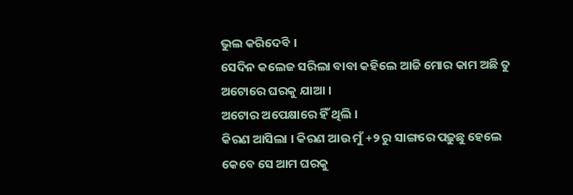ଭୁଲ କରିଦେବି ।
ସେଦିନ କଲେଜ ସରିଲା ବାବା କହିଲେ ଆଜି ମୋର କାମ ଅଛି ତୁ ଅଟୋରେ ଘରକୁ ଯାଆ ।
ଅଟୋର ଅପେକ୍ଷାରେ ହିଁ ଥିଲି ।
କିରଣ ଆସିଲା । କିରଣ ଆଉ ମୁଁ +୨ ରୁ ସାଙ୍ଗରେ ପଢ଼ୁଛୁ ହେଲେ କେବେ ସେ ଆମ ଘରକୁ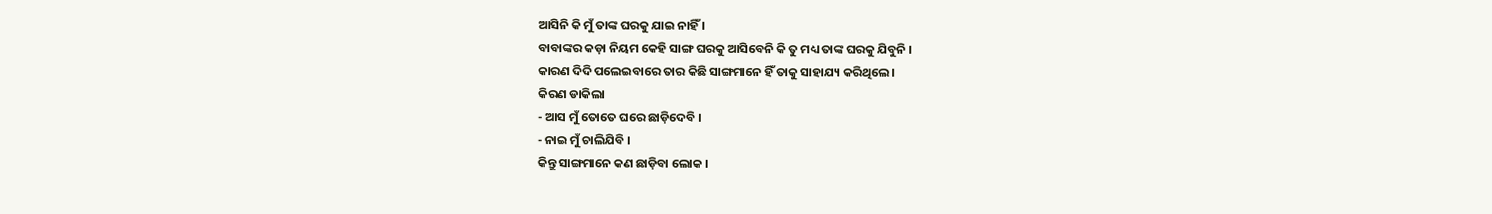ଆସିନି କି ମୁଁ ତାଙ୍କ ଘରକୁ ଯାଇ ନାହିଁ ।
ବାବାଙ୍କର କଡ଼ା ନିୟମ କେହି ସାଙ୍ଗ ଘରକୁ ଆସିବେନି କି ତୁ ମଧ୍ୟ ତାଙ୍କ ଘରକୁ ଯିବୁନି ।
କାରଣ ଦିଦି ପଲେଇବାରେ ତାର କିଛି ସାଙ୍ଗମାନେ ହିଁ ତାକୁ ସାହାଯ୍ୟ କରିଥିଲେ ।
କିରଣ ଡାକିଲା
- ଆସ ମୁଁ ତୋତେ ଘରେ ଛାଡ଼ିଦେବି ।
- ନାଇ ମୁଁ ଚାଲିଯିବି ।
କିନ୍ତୁ ସାଙ୍ଗମାନେ କଣ ଛାଡ଼ିବା ଲୋକ ।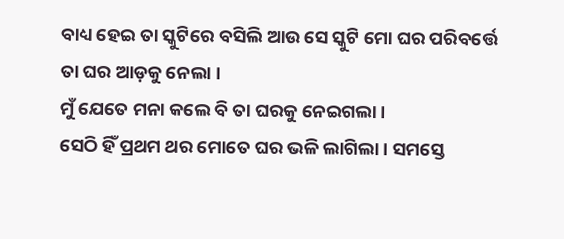ବାଧ୍ୟ ହେଇ ତା ସ୍କୁଟିରେ ବସିଲି ଆଉ ସେ ସ୍କୁଟି ମୋ ଘର ପରିବର୍ତ୍ତେ ତା ଘର ଆଡ଼କୁ ନେଲା ।
ମୁଁ ଯେତେ ମନା କଲେ ବି ତା ଘରକୁ ନେଇଗଲା ।
ସେଠି ହିଁ ପ୍ରଥମ ଥର ମୋତେ ଘର ଭଳି ଲାଗିଲା । ସମସ୍ତେ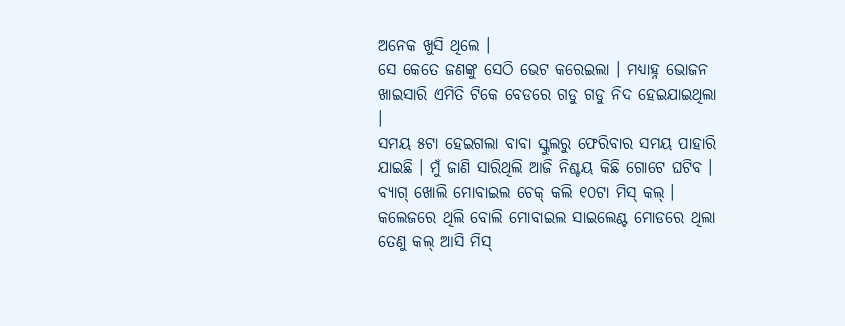ଅନେକ ଖୁସି ଥିଲେ ।
ସେ କେତେ ଜଣଙ୍କୁ ସେଠି ଭେଟ କରେଇଲା । ମଧ୍ୟାହ୍ନ ଭୋଜନ ଖାଇସାରି ଏମିତି ଟିକେ ବେଡରେ ଗଡୁ ଗଡୁ ନିଦ ହେଇଯାଇଥିଲା ।
ସମୟ ୫ଟା ହେଇଗଲା ବାବା ସ୍କୁଲରୁ ଫେରିବାର ସମୟ ପାହାରି ଯାଇଛି । ମୁଁ ଜାଣି ସାରିଥିଲି ଆଜି ନିଶ୍ଚୟ କିଛି ଗୋଟେ ଘଟିବ ।
ବ୍ୟାଗ୍ ଖୋଲି ମୋବାଇଲ ଚେକ୍ କଲି ୧୦ଟା ମିସ୍ କଲ୍ । କଲେଜରେ ଥିଲି ବୋଲି ମୋବାଇଲ ସାଇଲେଣ୍ଟ ମୋଡରେ ଥିଲା ତେଣୁ କଲ୍ ଆସି ମିସ୍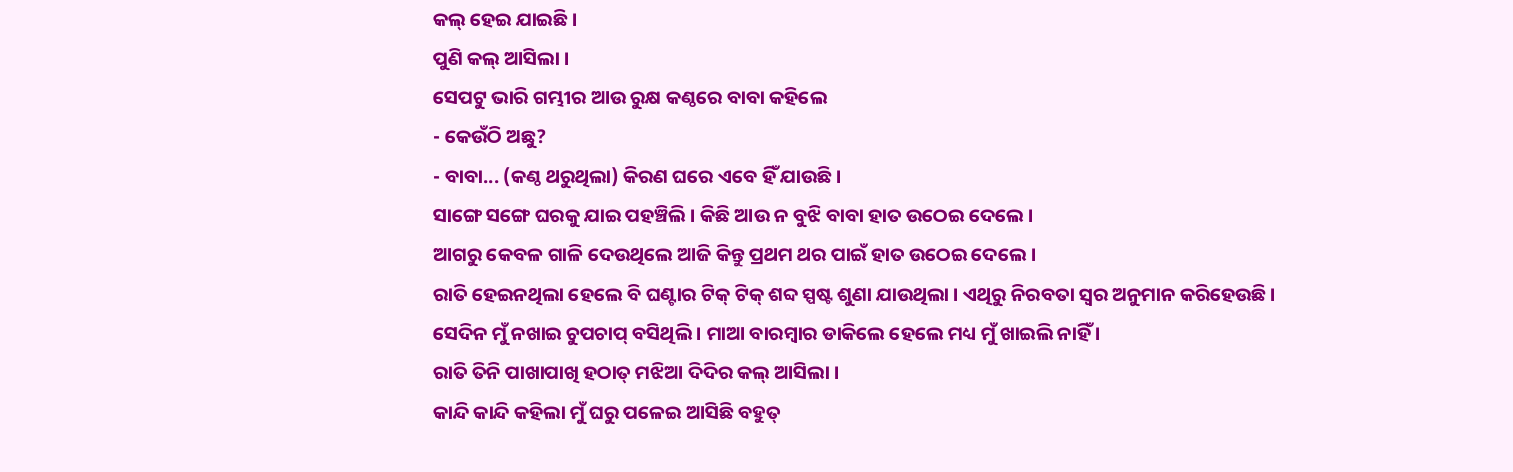କଲ୍ ହେଇ ଯାଇଛି ।
ପୁଣି କଲ୍ ଆସିଲା ।
ସେପଟୁ ଭାରି ଗମ୍ଭୀର ଆଉ ରୁକ୍ଷ କଣ୍ଠରେ ବାବା କହିଲେ
- କେଉଁଠି ଅଛୁ?
- ବାବା... (କଣ୍ଠ ଥରୁଥିଲା) କିରଣ ଘରେ ଏବେ ହିଁ ଯାଉଛି ।
ସାଙ୍ଗେ ସଙ୍ଗେ ଘରକୁ ଯାଇ ପହଞ୍ଚିଲି । କିଛି ଆଉ ନ ବୁଝି ବାବା ହାତ ଉଠେଇ ଦେଲେ ।
ଆଗରୁ କେବଳ ଗାଳି ଦେଉଥିଲେ ଆଜି କିନ୍ତୁ ପ୍ରଥମ ଥର ପାଇଁ ହାତ ଉଠେଇ ଦେଲେ ।
ରାତି ହେଇନଥିଲା ହେଲେ ବି ଘଣ୍ଟାର ଟିକ୍ ଟିକ୍ ଶବ୍ଦ ସ୍ପଷ୍ଟ ଶୁଣା ଯାଉଥିଲା । ଏଥିରୁ ନିରବତା ସ୍ୱର ଅନୁମାନ କରିହେଉଛି ।
ସେଦିନ ମୁଁ ନଖାଇ ଚୁପଚାପ୍ ବସିଥିଲି । ମାଆ ବାରମ୍ବାର ଡାକିଲେ ହେଲେ ମଧ୍ୟ ମୁଁ ଖାଇଲି ନାହିଁ ।
ରାତି ତିନି ପାଖାପାଖି ହଠାତ୍ ମଝିଆ ଦିଦିର କଲ୍ ଆସିଲା ।
କାନ୍ଦି କାନ୍ଦି କହିଲା ମୁଁ ଘରୁ ପଳେଇ ଆସିଛି ବହୁତ୍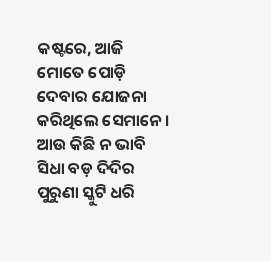କଷ୍ଟରେ, ଆଜି ମୋତେ ପୋଡ଼ି ଦେବାର ଯୋଜନା କରିଥିଲେ ସେମାନେ ।
ଆଉ କିଛି ନ ଭାବି ସିଧା ବଡ଼ ଦିଦିର ପୁରୁଣା ସ୍କୁଟି ଧରି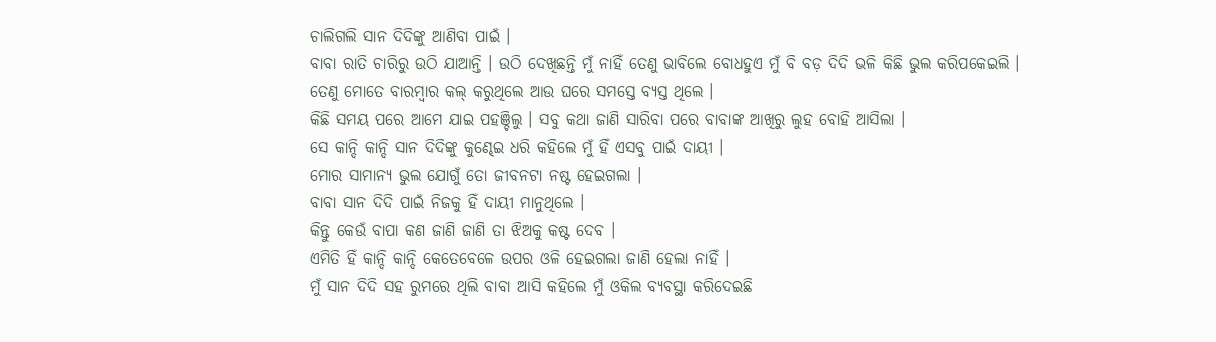ଚାଲିଗଲି ସାନ ଦିଦିଙ୍କୁ ଆଣିବା ପାଇଁ ।
ବାବା ରାତି ଚାରିରୁ ଉଠି ଯାଆନ୍ତି । ଉଠି ଦେଖିଛନ୍ତି ମୁଁ ନାହିଁ ତେଣୁ ଭାବିଲେ ବୋଧହୁଏ ମୁଁ ବି ବଡ଼ ଦିଦି ଭଳି କିଛି ଭୁଲ କରିପକେଇଲି ।
ତେଣୁ ମୋତେ ବାରମ୍ବାର କଲ୍ କରୁଥିଲେ ଆଉ ଘରେ ସମସ୍ତେ ବ୍ୟସ୍ତ ଥିଲେ ।
କିଛି ସମୟ ପରେ ଆମେ ଯାଇ ପହଞ୍ଚିଲୁ । ସବୁ କଥା ଜାଣି ସାରିବା ପରେ ବାବାଙ୍କ ଆଖିରୁ ଲୁହ ବୋହି ଆସିଲା ।
ସେ କାନ୍ଦି କାନ୍ଦି ସାନ ଦିଦିଙ୍କୁ କୁଣ୍ଢେଇ ଧରି କହିଲେ ମୁଁ ହିଁ ଏସବୁ ପାଇଁ ଦାୟୀ ।
ମୋର ସାମାନ୍ୟ ଭୁଲ ଯୋଗୁଁ ତୋ ଜୀବନଟା ନଷ୍ଟ ହେଇଗଲା ।
ବାବା ସାନ ଦିଦି ପାଇଁ ନିଜକୁ ହିଁ ଦାୟୀ ମାନୁଥିଲେ ।
କିନ୍ତୁ କେଉଁ ବାପା କଣ ଜାଣି ଜାଣି ତା ଝିଅକୁ କଷ୍ଟ ଦେବ ।
ଏମିତି ହିଁ କାନ୍ଦି କାନ୍ଦି କେତେବେଳେ ଉପର ଓଳି ହେଇଗଲା ଜାଣି ହେଲା ନାହିଁ ।
ମୁଁ ସାନ ଦିଦି ସହ ରୁମରେ ଥିଲି ବାବା ଆସି କହିଲେ ମୁଁ ଓକିଲ ବ୍ୟବସ୍ଥା କରିଦେଇଛି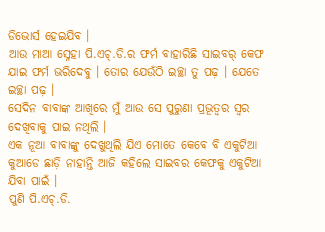ଡିଭୋର୍ସ ହେଇଯିବ ।
ଆଉ ମାଆ ସ୍ନେହା ପି.ଏଚ୍.ଡି.ର ଫର୍ମ ବାହାରିଛି ସାଇବର୍ କେଫ ଯାଇ ଫର୍ମ ଭରିଦେବୁ । ତୋର ଯେଉଁଠି ଇଚ୍ଛା ତୁ ପଢ଼ । ଯେତେ ଇଚ୍ଛା ପଢ଼ ।
ସେଦିନ ବାବାଙ୍କ ଆଖିରେ ମୁଁ ଆଉ ସେ ପୁରୁଣା ପ୍ରଭୂତ୍ୱର ସ୍ୱର ଦେଖିବାକୁ ପାଇ ନଥିଲି ।
ଏକ ନୂଆ ବାବାଙ୍କୁ ଦେଖୁଥିଲି ଯିଏ ମୋତେ କେବେ ବି ଏକୁଟିଆ କୁଆଡେ ଛାଡ଼ି ନାହାନ୍ତି ଆଜି କହିଲେ ସାଇବର କେଫକୁ ଏକୁଟିଆ ଯିବା ପାଇଁ ।
ପୁଣି ପି.ଏଚ୍.ଡି.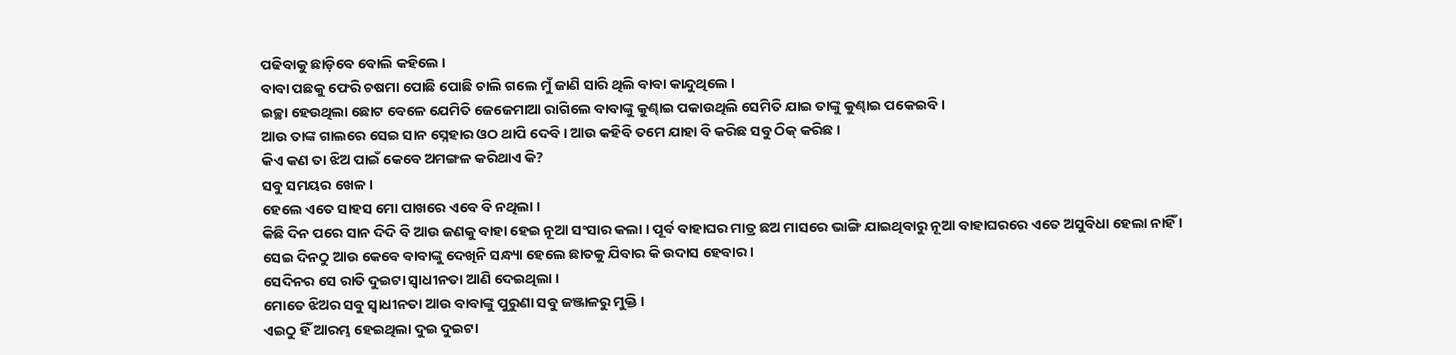ପଢିବାକୁ ଛାଡ଼ିବେ ବୋଲି କହିଲେ ।
ବାବା ପଛକୁ ଫେରି ଚଷମା ପୋଛି ପୋଛି ଚାଲି ଗଲେ ମୁଁ ଜାଣି ସାରି ଥିଲି ବାବା କାନ୍ଦୁଥିଲେ ।
ଇଚ୍ଛା ହେଉଥିଲା ଛୋଟ ବେଳେ ଯେମିତି ଜେଜେମାଆ ରାଗିଲେ ବାବାଙ୍କୁ କୁଣ୍ଢାଇ ପକାଉଥିଲି ସେମିତି ଯାଇ ତାଙ୍କୁ କୁଣ୍ଢାଇ ପକେଇବି ।
ଆଉ ତାଙ୍କ ଗାଲରେ ସେଇ ସାନ ସ୍ନେହାର ଓଠ ଥାପି ଦେବି । ଆଉ କହିବି ତମେ ଯାହା ବି କରିଛ ସବୁ ଠିକ୍ କରିଛ ।
କିଏ କଣ ତା ଝିଅ ପାଇଁ କେବେ ଅମଙ୍ଗଳ କରିଥାଏ କି?
ସବୁ ସମୟର ଖେଳ ।
ହେଲେ ଏତେ ସାହସ ମୋ ପାଖରେ ଏବେ ବି ନଥିଲା ।
କିଛି ଦିନ ପରେ ସାନ ଦିଦି ବି ଆଉ ଜଣକୁ ବାହା ହେଇ ନୂଆ ସଂସାର କଲା । ପୂର୍ବ ବାହାଘର ମାତ୍ର ଛଅ ମାସରେ ଭାଙ୍ଗି ଯାଇଥିବାରୁ ନୂଆ ବାହାଘରରେ ଏତେ ଅସୁବିଧା ହେଲା ନାହିଁ ।
ସେଇ ଦିନଠୁ ଆଉ କେବେ ବାବାଙ୍କୁ ଦେଖିନି ସନ୍ଧ୍ୟା ହେଲେ ଛାତକୁ ଯିବାର କି ଉଦାସ ହେବାର ।
ସେଦିନର ସେ ରାତି ଦୁଇଟା ସ୍ଵାଧୀନତା ଆଣି ଦେଇଥିଲା ।
ମୋତେ ଝିଅର ସବୁ ସ୍ଵାଧୀନତା ଆଉ ବାବାଙ୍କୁ ପୁରୁଣା ସବୁ ଜଞ୍ଜାଳରୁ ମୁକ୍ତି ।
ଏଇଠୁ ହିଁ ଆରମ୍ଭ ହେଇଥିଲା ଦୁଇ ଦୁଇଟା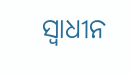ସ୍ଵାଧୀନ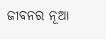ଜୀବନର ନୂଆ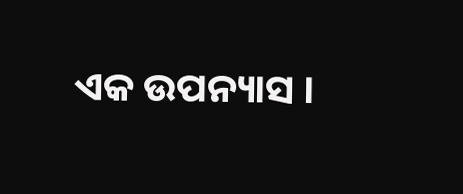ଏକ ଉପନ୍ୟାସ ।